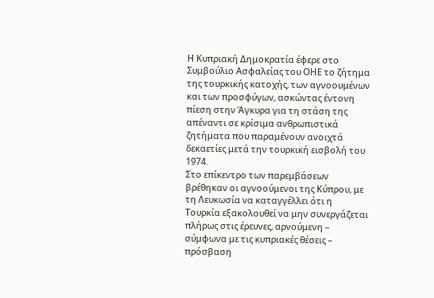Η Κυπριακή Δημοκρατία έφερε στο Συμβούλιο Ασφαλείας του ΟΗΕ το ζήτημα της τουρκικής κατοχής, των αγνοουμένων και των προσφύγων, ασκώντας έντονη πίεση στην Άγκυρα για τη στάση της απέναντι σε κρίσιμα ανθρωπιστικά ζητήματα που παραμένουν ανοιχτά δεκαετίες μετά την τουρκική εισβολή του 1974.
Στο επίκεντρο των παρεμβάσεων βρέθηκαν οι αγνοούμενοι της Κύπρου, με τη Λευκωσία να καταγγέλλει ότι η Τουρκία εξακολουθεί να μην συνεργάζεται πλήρως στις έρευνες, αρνούμενη – σύμφωνα με τις κυπριακές θέσεις – πρόσβαση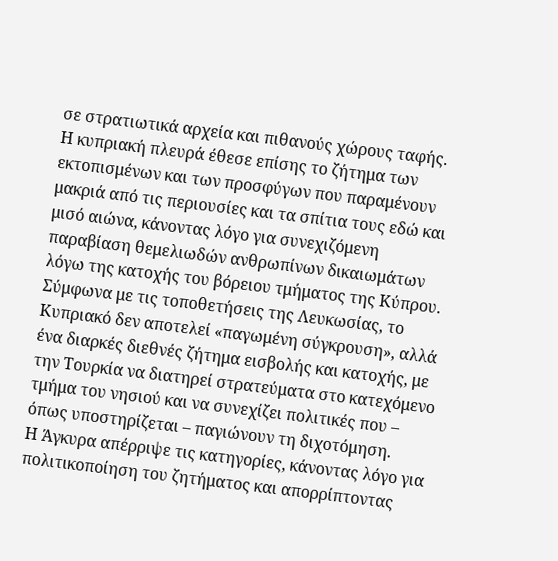σε στρατιωτικά αρχεία και πιθανούς χώρους ταφής.
Η κυπριακή πλευρά έθεσε επίσης το ζήτημα των εκτοπισμένων και των προσφύγων που παραμένουν μακριά από τις περιουσίες και τα σπίτια τους εδώ και μισό αιώνα, κάνοντας λόγο για συνεχιζόμενη παραβίαση θεμελιωδών ανθρωπίνων δικαιωμάτων λόγω της κατοχής του βόρειου τμήματος της Κύπρου.
Σύμφωνα με τις τοποθετήσεις της Λευκωσίας, το Κυπριακό δεν αποτελεί «παγωμένη σύγκρουση», αλλά ένα διαρκές διεθνές ζήτημα εισβολής και κατοχής, με την Τουρκία να διατηρεί στρατεύματα στο κατεχόμενο τμήμα του νησιού και να συνεχίζει πολιτικές που – όπως υποστηρίζεται – παγιώνουν τη διχοτόμηση.
Η Άγκυρα απέρριψε τις κατηγορίες, κάνοντας λόγο για πολιτικοποίηση του ζητήματος και απορρίπτοντας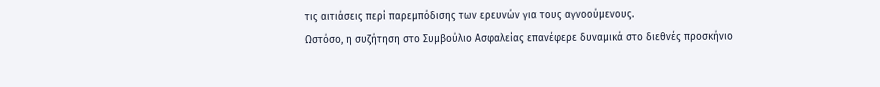τις αιτιάσεις περί παρεμπόδισης των ερευνών για τους αγνοούμενους.
Ωστόσο, η συζήτηση στο Συμβούλιο Ασφαλείας επανέφερε δυναμικά στο διεθνές προσκήνιο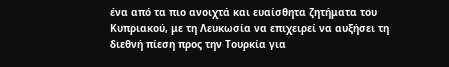ένα από τα πιο ανοιχτά και ευαίσθητα ζητήματα του Κυπριακού, με τη Λευκωσία να επιχειρεί να αυξήσει τη διεθνή πίεση προς την Τουρκία για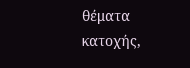θέματα κατοχής,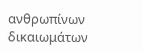ανθρωπίνων δικαιωμάτων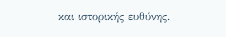και ιστορικής ευθύνης.